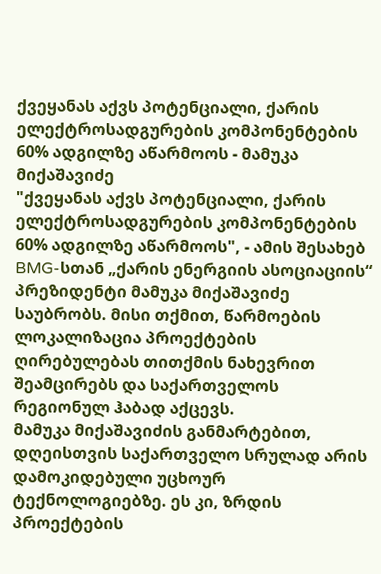ქვეყანას აქვს პოტენციალი, ქარის ელექტროსადგურების კომპონენტების 60% ადგილზე აწარმოოს - მამუკა მიქაშავიძე
"ქვეყანას აქვს პოტენციალი, ქარის ელექტროსადგურების კომპონენტების 60% ადგილზე აწარმოოს", - ამის შესახებ BMG-სთან „ქარის ენერგიის ასოციაციის“ პრეზიდენტი მამუკა მიქაშავიძე საუბრობს. მისი თქმით, წარმოების ლოკალიზაცია პროექტების ღირებულებას თითქმის ნახევრით შეამცირებს და საქართველოს რეგიონულ ჰაბად აქცევს.
მამუკა მიქაშავიძის განმარტებით, დღეისთვის საქართველო სრულად არის დამოკიდებული უცხოურ ტექნოლოგიებზე. ეს კი, ზრდის პროექტების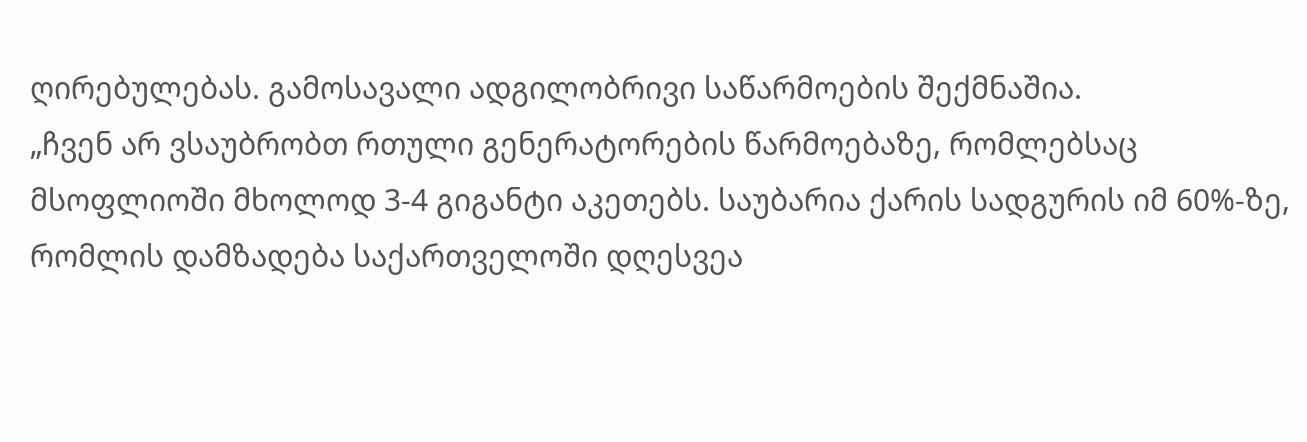ღირებულებას. გამოსავალი ადგილობრივი საწარმოების შექმნაშია.
„ჩვენ არ ვსაუბრობთ რთული გენერატორების წარმოებაზე, რომლებსაც მსოფლიოში მხოლოდ 3-4 გიგანტი აკეთებს. საუბარია ქარის სადგურის იმ 60%-ზე, რომლის დამზადება საქართველოში დღესვეა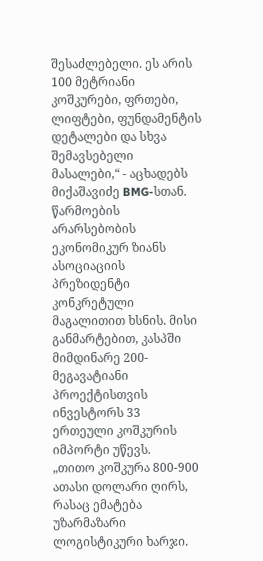შესაძლებელი. ეს არის 100 მეტრიანი კოშკურები, ფრთები, ლიფტები, ფუნდამენტის დეტალები და სხვა შემავსებელი მასალები,“ - აცხადებს მიქაშავიძე BMG-სთან.
წარმოების არარსებობის ეკონომიკურ ზიანს ასოციაციის პრეზიდენტი კონკრეტული მაგალითით ხსნის. მისი განმარტებით, კასპში მიმდინარე 200-მეგავატიანი პროექტისთვის ინვესტორს 33 ერთეული კოშკურის იმპორტი უწევს.
„თითო კოშკურა 800-900 ათასი დოლარი ღირს, რასაც ემატება უზარმაზარი ლოგისტიკური ხარჯი.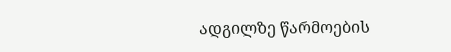ადგილზე წარმოების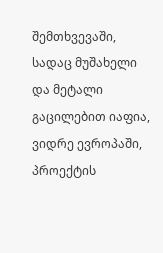შემთხვევაში, სადაც მუშახელი და მეტალი გაცილებით იაფია, ვიდრე ევროპაში, პროექტის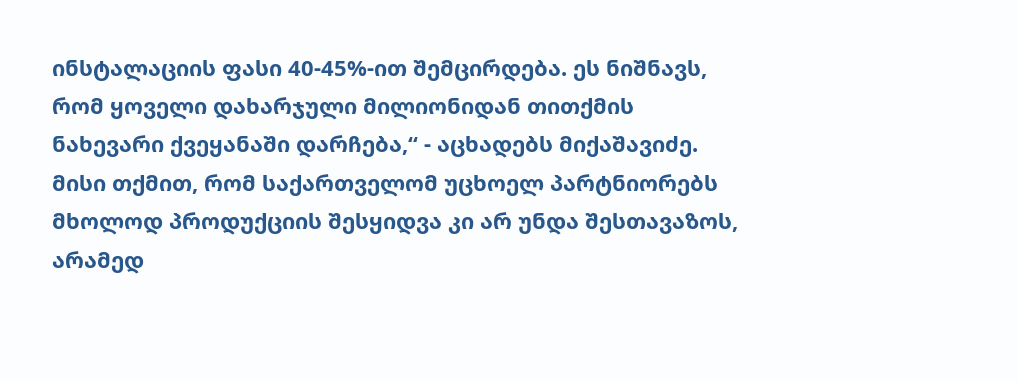ინსტალაციის ფასი 40-45%-ით შემცირდება. ეს ნიშნავს, რომ ყოველი დახარჯული მილიონიდან თითქმის ნახევარი ქვეყანაში დარჩება,“ - აცხადებს მიქაშავიძე.
მისი თქმით, რომ საქართველომ უცხოელ პარტნიორებს მხოლოდ პროდუქციის შესყიდვა კი არ უნდა შესთავაზოს, არამედ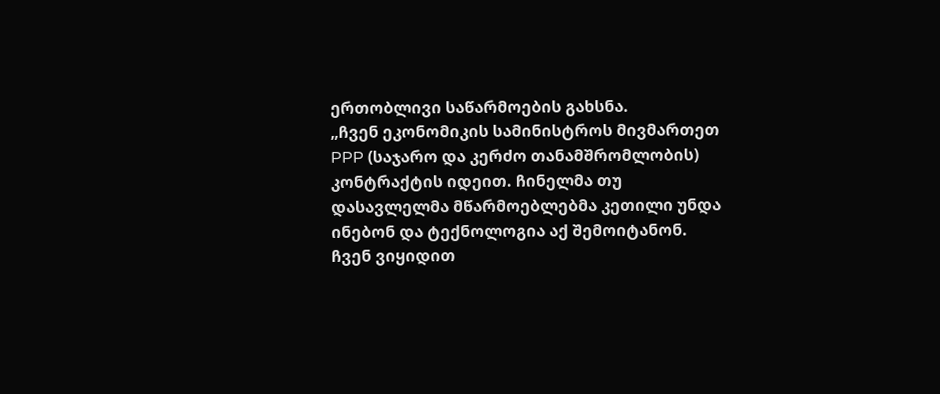ერთობლივი საწარმოების გახსნა.
„ჩვენ ეკონომიკის სამინისტროს მივმართეთ PPP (საჯარო და კერძო თანამშრომლობის) კონტრაქტის იდეით. ჩინელმა თუ დასავლელმა მწარმოებლებმა კეთილი უნდა ინებონ და ტექნოლოგია აქ შემოიტანონ. ჩვენ ვიყიდით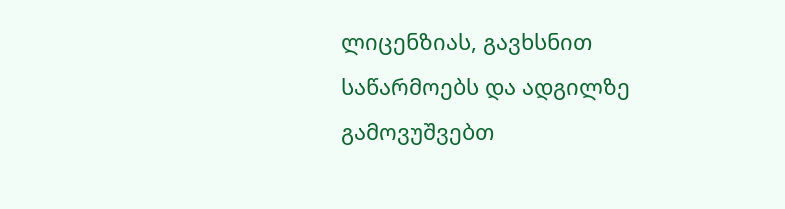ლიცენზიას, გავხსნით საწარმოებს და ადგილზე გამოვუშვებთ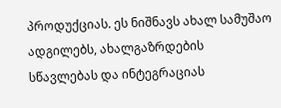პროდუქციას. ეს ნიშნავს ახალ სამუშაო ადგილებს, ახალგაზრდების სწავლებას და ინტეგრაციას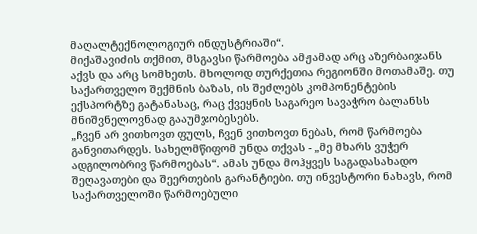მაღალტექნოლოგიურ ინდუსტრიაში“.
მიქაშავიძის თქმით, მსგავსი წარმოება ამჟამად არც აზერბაიჯანს აქვს და არც სომხეთს. მხოლოდ თურქეთია რეგიონში მოთამაშე. თუ საქართველო შექმნის ბაზას, ის შეძლებს კომპონენტების ექსპორტზე გატანასაც, რაც ქვეყნის საგარეო სავაჭრო ბალანსს მნიშვნელოვნად გააუმჯობესებს.
„ჩვენ არ ვითხოვთ ფულს, ჩვენ ვითხოვთ ნებას, რომ წარმოება განვითარდეს. სახელმწიფომ უნდა თქვას - „მე მხარს ვუჭერ ადგილობრივ წარმოებას“. ამას უნდა მოჰყვეს საგადასახადო შეღავათები და შეერთების გარანტიები. თუ ინვესტორი ნახავს, რომ საქართველოში წარმოებული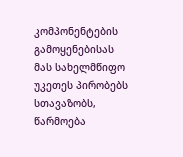კომპონენტების გამოყენებისას მას სახელმწიფო უკეთეს პირობებს სთავაზობს, წარმოება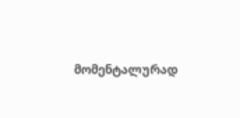მომენტალურად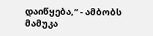დაიწყება,“ - ამბობს მამუკა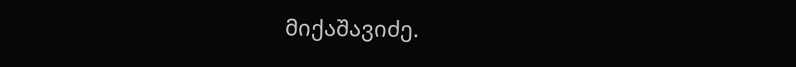მიქაშავიძე.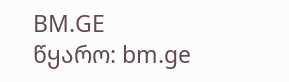BM.GE
წყარო: bm.ge